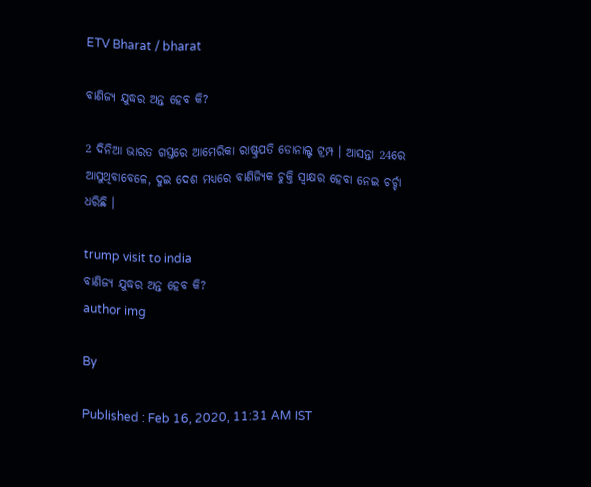ETV Bharat / bharat

ବାଣିଜ୍ୟ ଯୁଦ୍ଧର ଅନ୍ତ ହେବ କି?

2 ଦିନିଆ ଭାରତ ଗସ୍ତରେ ଆମେରିକା ରାଷ୍ଟ୍ରପତି ଡୋନାଲ୍ଟ ଟ୍ରମ୍ପ । ଆସନ୍ତା 24ରେ ଆସୁଥିବାବେଳେ, ଦୁଇ ଦେଶ ମଧ୍ୟରେ ବାଣିଜ୍ୟିକ ଚୁକ୍ତି ସ୍ବାକ୍ଷର ହେବା ନେଇ ଚର୍ଚ୍ଚା ଧରିଛି ।

trump visit to india
ବାଣିଜ୍ୟ ଯୁଦ୍ଧର ଅନ୍ତ ହେବ କି?
author img

By

Published : Feb 16, 2020, 11:31 AM IST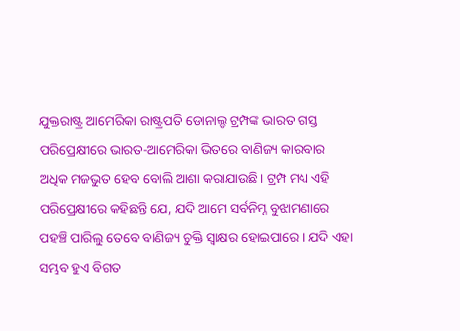ଯୁକ୍ତରାଷ୍ଟ୍ର ଆମେରିକା ରାଷ୍ଟ୍ରପତି ଡୋନାଲ୍ଡ ଟ୍ରମ୍ପଙ୍କ ଭାରତ ଗସ୍ତ ପରିପ୍ରେକ୍ଷୀରେ ଭାରତ-ଆମେରିକା ଭିତରେ ବାଣିଜ୍ୟ କାରବାର ଅଧିକ ମଜଭୁତ ହେବ ବୋଲି ଆଶା କରାଯାଉଛି। ଟ୍ରମ୍ପ ମଧ୍ୟ ଏହି ପରିପ୍ରେକ୍ଷୀରେ କହିଛନ୍ତି ଯେ, ଯଦି ଆମେ ସର୍ବନିମ୍ନ ବୁଝାମଣାରେ ପହଞ୍ଚି ପାରିଲୁ ତେବେ ବାଣିଜ୍ୟ ଚୁକ୍ତି ସ୍ଵାକ୍ଷର ହୋଇପାରେ। ଯଦି ଏହା ସମ୍ଭବ ହୁଏ ବିଗତ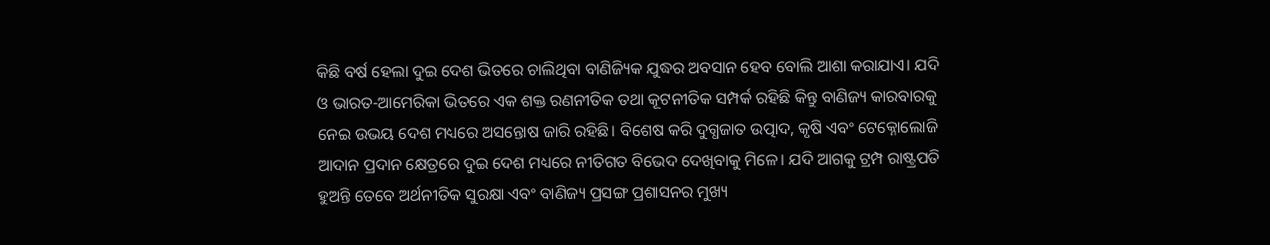କିଛି ବର୍ଷ ହେଲା ଦୁଇ ଦେଶ ଭିତରେ ଚାଲିଥିବା ବାଣିଜ୍ୟିକ ଯୁଦ୍ଧର ଅବସାନ ହେବ ବୋଲି ଆଶା କରାଯାଏ। ଯଦି ଓ ଭାରତ-ଆମେରିକା ଭିତରେ ଏକ ଶକ୍ତ ରଣନୀତିକ ତଥା କୂଟନୀତିକ ସମ୍ପର୍କ ରହିଛି କିନ୍ତୁ ବାଣିଜ୍ୟ କାରବାରକୁ ନେଇ ଉଭୟ ଦେଶ ମଧ୍ୟରେ ଅସନ୍ତୋଷ ଜାରି ରହିଛି। ବିଶେଷ କରି ଦୁଗ୍ଧଜାତ ଉତ୍ପାଦ, କୃଷି ଏବଂ ଟେକ୍ନୋଲୋଜି ଆଦାନ ପ୍ରଦାନ କ୍ଷେତ୍ରରେ ଦୁଇ ଦେଶ ମଧ୍ୟରେ ନୀତିଗତ ବିଭେଦ ଦେଖିବାକୁ ମିଳେ। ଯଦି ଆଗକୁ ଟ୍ରମ୍ପ ରାଷ୍ଟ୍ରପତି ହୁଅନ୍ତି ତେବେ ଅର୍ଥନୀତିକ ସୁରକ୍ଷା ଏବଂ ବାଣିଜ୍ୟ ପ୍ରସଙ୍ଗ ପ୍ରଶାସନର ମୁଖ୍ୟ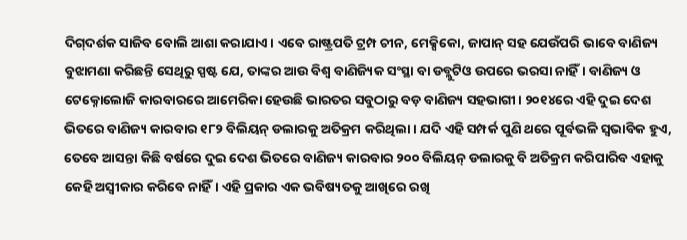ଦିଗ୍‌ଦର୍ଶକ ସାଜିବ ବୋଲି ଆଶା କରାଯାଏ। ଏବେ ରାଷ୍ଟ୍ରପତି ଟ୍ରମ୍ପ ଚୀନ, ମେକ୍ସିକୋ, ଜାପାନ୍‌ ସହ ଯେଉଁପରି ଭାବେ ବାଣିଜ୍ୟ ବୁଝାମଣା କରିଛନ୍ତି ସେଥିରୁ ସ୍ପଷ୍ଟ ଯେ, ତାଙ୍କର ଆଉ ବିଶ୍ଵ ବାଣିଜ୍ୟିକ ସଂସ୍ଥା ବା ଡବ୍ଲୁଟିଓ ଉପରେ ଭରସା ନାହିଁ। ବାଣିଜ୍ୟ ଓ ଟେକ୍ନୋଲୋଜି କାରବାରରେ ଆମେରିକା ହେଉଛି ଭାରତର ସବୁଠାରୁ ବଡ଼ ବାଣିଜ୍ୟ ସହଭାଗୀ। ୨୦୧୪ରେ ଏହି ଦୁଇ ଦେଶ ଭିତରେ ବାଣିଜ୍ୟ କାରବାର ୧୮୨ ବିଲିୟନ୍‌ ଡଲାରକୁ ଅତିକ୍ରମ କରିଥିଲା। ଯଦି ଏହି ସମ୍ପର୍କ ପୁଣି ଥରେ ପୂର୍ବଭଳି ସ୍ଵଭାବିକ ହୁଏ, ତେବେ ଆସନ୍ତା କିଛି ବର୍ଷରେ ଦୁଇ ଦେଶ ଭିତରେ ବାଣିଜ୍ୟ କାରବାର ୨୦୦ ବିଲିୟନ୍‌ ଡଲାରକୁ ବି ଅତିକ୍ରମ କରିପାରିବ ଏହାକୁ କେହି ଅସ୍ଵୀକାର କରିବେ ନାହିଁ। ଏହି ପ୍ରକାର ଏକ ଭବିଷ୍ୟତକୁ ଆଖିରେ ରଖି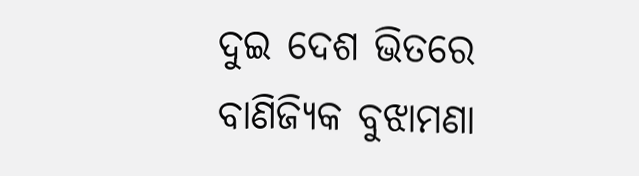ଦୁଇ ଦେଶ ଭିତରେ ବାଣିଜ୍ୟିକ ବୁଝାମଣା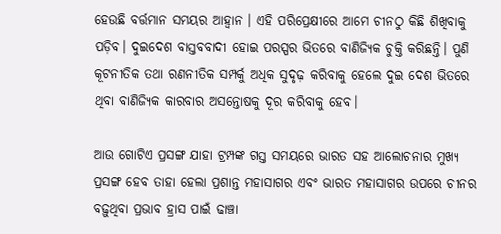ହେଉଛି ବର୍ତ୍ତମାନ ସମୟର ଆହ୍ବାନ । ଏହି ପରିପ୍ରେକ୍ଷୀରେ ଆମେ ଚୀନଠୁ କିଛି ଶିଖିବାକୁ ପଡ଼ିବ। ଦୁଇଦେଶ ବାସ୍ତବବାଦୀ ହୋଇ ପରସ୍ପର ଭିତରେ ବାଣିଜ୍ୟିକ ଚୁକ୍ତି କରିଛନ୍ତି। ପୁଣି କୂଟନୀତିକ ତଥା ରଣନୀତିକ ସମ୍ପର୍କୁ ଅଧିକ ସୁଦୃଢ଼ କରିବାକୁ ହେଲେ ଦୁଇ ଦେଶ ଭିତରେ ଥିବା ବାଣିଜ୍ୟିକ କାରବାର ଅସନ୍ତୋଷକୁ ଦୂର କରିବାକୁ ହେବ।

ଆଉ ଗୋଟିଏ ପ୍ରସଙ୍ଗ ଯାହା ଟ୍ରମ୍ପଙ୍କ ଗସ୍ତ ସମୟରେ ଭାରତ ସହ ଆଲୋଚନାର ମୁଖ୍ୟ ପ୍ରସଙ୍ଗ ହେବ ତାହା ହେଲା ପ୍ରଶାନ୍ତ ମହାସାଗର ଏବଂ ଭାରତ ମହାସାଗର ଉପରେ ଚୀନର ବଢ଼ୁଥିବା ପ୍ରଭାବ ହ୍ରାସ ପାଇଁ ଢାଞ୍ଚା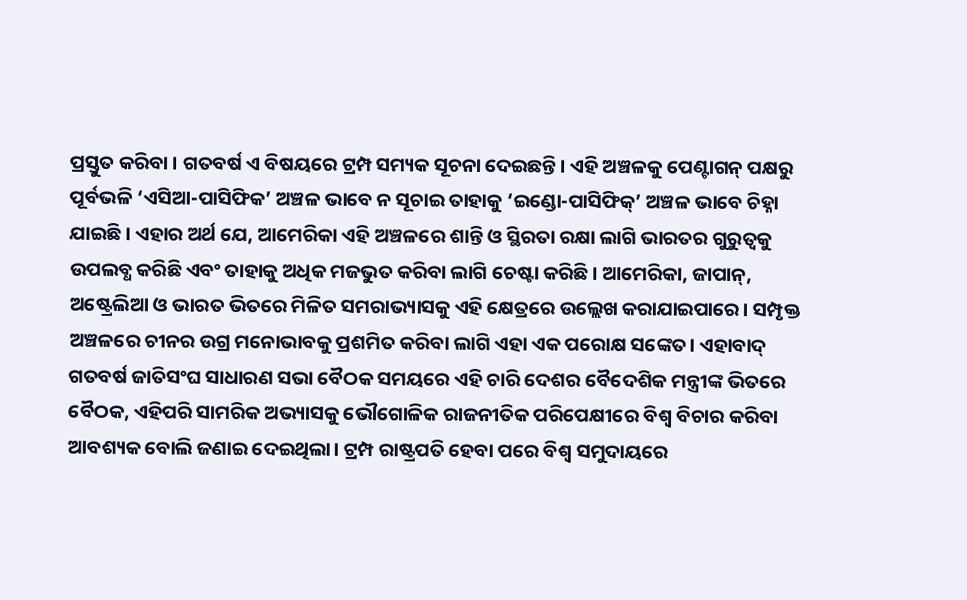ପ୍ରସ୍ତୁତ କରିବା । ଗତବର୍ଷ ଏ ବିଷୟରେ ଟ୍ରମ୍ପ ସମ୍ୟକ ସୂଚନା ଦେଇଛନ୍ତି। ଏହି ଅଞ୍ଚଳକୁ ପେଣ୍ଟାଗନ୍‌ ପକ୍ଷରୁ ପୂର୍ବଭଳି ‘ଏସିଆ-ପାସିଫିକ’ ଅଞ୍ଚଳ ଭାବେ ନ ସୂଚାଇ ତାହାକୁ ‘ଇଣ୍ଡୋ-ପାସିଫିକ୍‌’ ଅଞ୍ଚଳ ଭାବେ ଚିହ୍ନା ଯାଇଛି। ଏହାର ଅର୍ଥ ଯେ, ଆମେରିକା ଏହି ଅଞ୍ଚଳରେ ଶାନ୍ତି ଓ ସ୍ଥିରତା ରକ୍ଷା ଲାଗି ଭାରତର ଗୁରୁତ୍ଵକୁ ଉପଲବ୍ଧ କରିଛି ଏବଂ ତାହାକୁ ଅଧିକ ମଜଭୁତ କରିବା ଲାଗି ଚେଷ୍ଟା କରିଛି। ଆମେରିକା, ଜାପାନ୍‌, ଅଷ୍ଟ୍ରେଲିଆ ଓ ଭାରତ ଭିତରେ ମିଳିତ ସମରାଭ୍ୟାସକୁ ଏହି କ୍ଷେତ୍ରରେ ଉଲ୍ଲେଖ କରାଯାଇପାରେ। ସମ୍ପୃକ୍ତ ଅଞ୍ଚଳରେ ଚୀନର ଉଗ୍ର ମନୋଭାବକୁ ପ୍ରଶମିତ କରିବା ଲାଗି ଏହା ଏକ ପରୋକ୍ଷ ସଙ୍କେତ। ଏହାବାଦ୍‌ ଗତବର୍ଷ ଜାତିସଂଘ ସାଧାରଣ ସଭା ବୈଠକ ସମୟରେ ଏହି ଚାରି ଦେଶର ବୈଦେଶିକ ମନ୍ତ୍ରୀଙ୍କ ଭିତରେ ବୈଠକ, ଏହିପରି ସାମରିକ ଅଭ୍ୟାସକୁ ଭୌଗୋଳିକ ରାଜନୀତିକ ପରିପେକ୍ଷୀରେ ବିଶ୍ଵ ବିଚାର କରିବା ଆବଶ୍ୟକ ବୋଲି ଜଣାଇ ଦେଇଥିଲା। ଟ୍ରମ୍ପ ରାଷ୍ଟ୍ରପତି ହେବା ପରେ ବିଶ୍ଵ ସମୁଦାୟରେ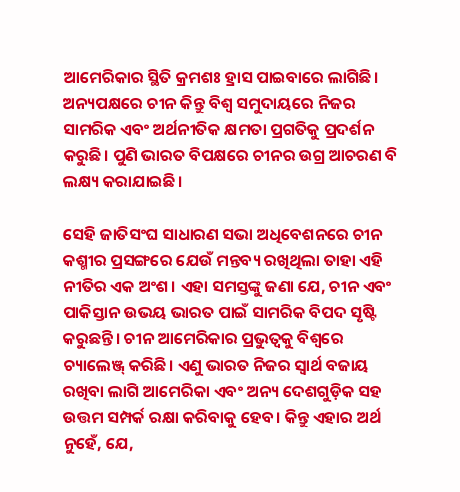ଆମେରିକାର ସ୍ଥିତି କ୍ରମଶଃ ହ୍ରାସ ପାଇବାରେ ଲାଗିଛି। ଅନ୍ୟପକ୍ଷରେ ଚୀନ କିନ୍ତୁ ବିଶ୍ଵ ସମୁଦାୟରେ ନିଜର ସାମରିକ ଏବଂ ଅର୍ଥନୀତିକ କ୍ଷମତା ପ୍ରଗତିକୁ ପ୍ରଦର୍ଶନ କରୁଛି। ପୁଣି ଭାରତ ବିପକ୍ଷରେ ଚୀନର ଉଗ୍ର ଆଚରଣ ବି ଲକ୍ଷ୍ୟ କରାଯାଇଛି।

ସେହି ଜାତିସଂଘ ସାଧାରଣ ସଭା ଅଧିବେଶନରେ ଚୀନ କଶ୍ମୀର ପ୍ରସଙ୍ଗରେ ଯେଉଁ ମନ୍ତବ୍ୟ ରଖିଥିଲା ତାହା ଏହି ନୀତିର ଏକ ଅଂଶ। ଏହା ସମସ୍ତଙ୍କୁ ଜଣା ଯେ, ଚୀନ ଏବଂ ପାକିସ୍ତାନ ଉଭୟ ଭାରତ ପାଇଁ ସାମରିକ ବିପଦ ସୃଷ୍ଟି କରୁଛନ୍ତି। ଚୀନ ଆମେରିକାର ପ୍ରଭୁତ୍ଵକୁ ବିଶ୍ଵରେ ଚ୍ୟାଲେଞ୍ଜ୍‌ କରିଛି। ଏଣୁ ଭାରତ ନିଜର ସ୍ଵାର୍ଥ ବଜାୟ ରଖିବା ଲାଗି ଆମେରିକା ଏବଂ ଅନ୍ୟ ଦେଶଗୁଡ଼ିକ ସହ ଉତ୍ତମ ସମ୍ପର୍କ ରକ୍ଷା କରିବାକୁ ହେବ। କିନ୍ତୁ ଏହାର ଅର୍ଥ ନୁହେଁ, ଯେ,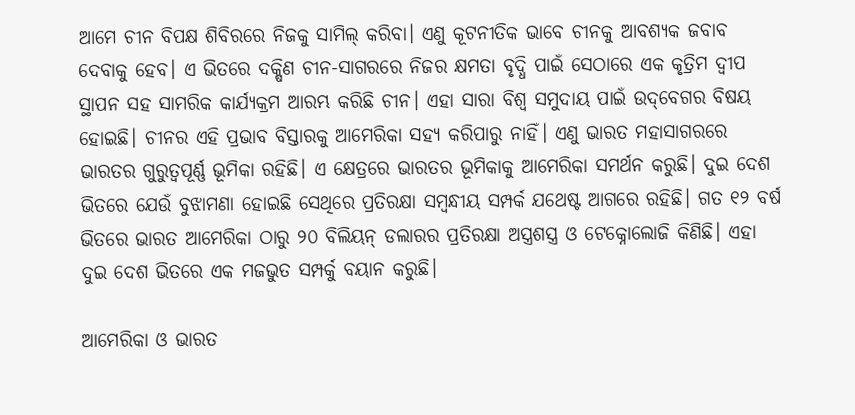ଆମେ ଚୀନ ବିପକ୍ଷ ଶିବିରରେ ନିଜକୁ ସାମିଲ୍‌ କରିବା। ଏଣୁ କୂଟନୀତିକ ଭାବେ ଚୀନକୁ ଆବଶ୍ୟକ ଜବାବ ଦେବାକୁ ହେବ। ଏ ଭିତରେ ଦକ୍ଷିଣ ଚୀନ-ସାଗରରେ ନିଜର କ୍ଷମତା ବୃଦ୍ଧି ପାଇଁ ସେଠାରେ ଏକ କୃତ୍ରିମ ଦ୍ଵୀପ ସ୍ଥାପନ ସହ ସାମରିକ କାର୍ଯ୍ୟକ୍ରମ ଆରମ୍ଭ କରିଛି ଚୀନ। ଏହା ସାରା ବିଶ୍ଵ ସମୁଦାୟ ପାଇଁ ଉଦ୍‌ବେଗର ବିଷୟ ହୋଇଛି। ଚୀନର ଏହି ପ୍ରଭାବ ବିସ୍ତାରକୁ ଆମେରିକା ସହ୍ୟ କରିପାରୁ ନାହିଁ। ଏଣୁ ଭାରତ ମହାସାଗରରେ ଭାରତର ଗୁରୁତ୍ଵପୂର୍ଣ୍ଣ ଭୂମିକା ରହିଛି। ଏ କ୍ଷେତ୍ରରେ ଭାରତର ଭୂମିକାକୁ ଆମେରିକା ସମର୍ଥନ କରୁଛି। ଦୁଇ ଦେଶ ଭିତରେ ଯେଉଁ ବୁଝାମଣା ହୋଇଛି ସେଥିରେ ପ୍ରତିରକ୍ଷା ସମ୍ବନ୍ଧୀୟ ସମ୍ପର୍କ ଯଥେଷ୍ଟ ଆଗରେ ରହିଛି। ଗତ ୧୨ ବର୍ଷ ଭିତରେ ଭାରତ ଆମେରିକା ଠାରୁ ୨୦ ବିଲିୟନ୍‌ ଡଲାରର ପ୍ରତିରକ୍ଷା ଅସ୍ତ୍ରଶସ୍ତ୍ର ଓ ଟେକ୍ନୋଲୋଜି କିଣିଛି। ଏହା ଦୁଇ ଦେଶ ଭିତରେ ଏକ ମଜଭୁତ ସମ୍ପର୍କୁ ବୟାନ କରୁଛି।

ଆମେରିକା ଓ ଭାରତ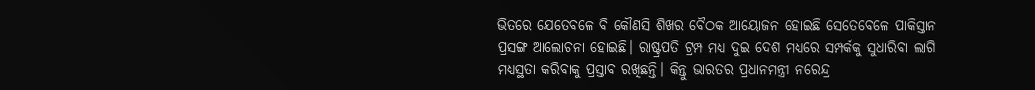ଭିତରେ ଯେତେବଳେ ବି କୌଣସି ଶିଖର ବୈଠକ ଆୟୋଜନ ହୋଇଛି ସେତେବେଳେ ପାକିସ୍ତାନ ପ୍ରସଙ୍ଗ ଆଲୋଚନା ହୋଇଛି। ରାଷ୍ଟ୍ରପତି ଟ୍ରମ୍ପ ମଧ୍ୟ ଦୁଇ ଦେଶ ମଧ୍ୟରେ ସମ୍ପର୍କକୁ ସୁଧାରିବା ଲାଗି ମଧ୍ୟସ୍ଥତା କରିବାକୁ ପ୍ରସ୍ତାବ ରଖିଛନ୍ତି। କିନ୍ତୁ ଭାରତର ପ୍ରଧାନମନ୍ତ୍ରୀ ନରେନ୍ଦ୍ର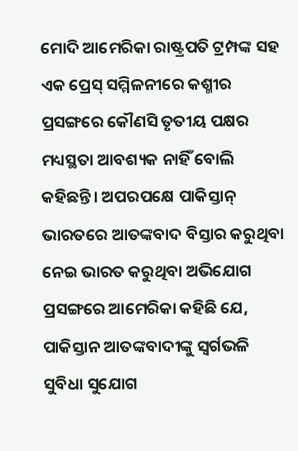ମୋଦି ଆମେରିକା ରାଷ୍ଟ୍ରପତି ଟ୍ରମ୍ପଙ୍କ ସହ ଏକ ପ୍ରେସ୍‌ ସମ୍ମିଳନୀରେ କଶ୍ମୀର ପ୍ରସଙ୍ଗରେ କୌଣସି ତୃତୀୟ ପକ୍ଷର ମଧ୍ୟସ୍ଥତା ଆବଶ୍ୟକ ନାହିଁ ବୋଲି କହିଛନ୍ତି। ଅପରପକ୍ଷେ ପାକିସ୍ତାନ୍‌ ଭାରତରେ ଆତଙ୍କବାଦ ବିସ୍ତାର କରୁଥିବା ନେଇ ଭାରତ କରୁଥିବା ଅଭିଯୋଗ ପ୍ରସଙ୍ଗରେ ଆମେରିକା କହିଛି ଯେ, ପାକିସ୍ତାନ ଆତଙ୍କବାଦୀଙ୍କୁ ସ୍ଵର୍ଗଭଳି ସୁବିଧା ସୁଯୋଗ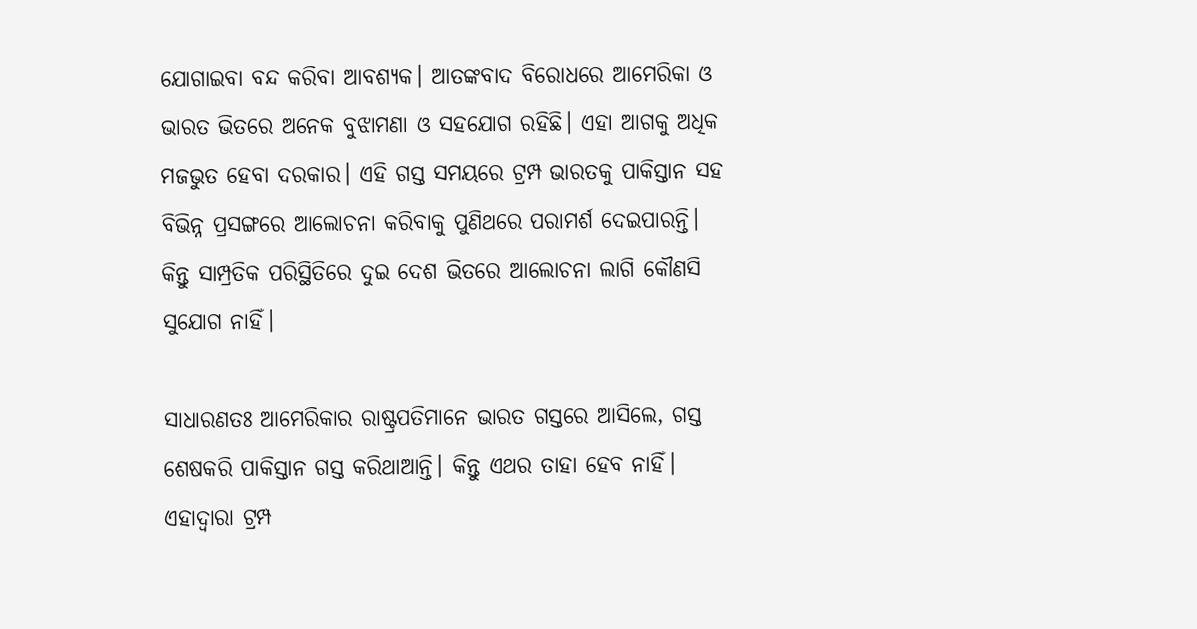ଯୋଗାଇବା ବନ୍ଦ କରିବା ଆବଶ୍ୟକ। ଆତଙ୍କବାଦ ବିରୋଧରେ ଆମେରିକା ଓ ଭାରତ ଭିତରେ ଅନେକ ବୁଝାମଣା ଓ ସହଯୋଗ ରହିଛି। ଏହା ଆଗକୁ ଅଧିକ ମଜଭୁତ ହେବା ଦରକାର। ଏହି ଗସ୍ତ ସମୟରେ ଟ୍ରମ୍ପ ଭାରତକୁ ପାକିସ୍ତାନ ସହ ବିଭିନ୍ନ ପ୍ରସଙ୍ଗରେ ଆଲୋଚନା କରିବାକୁ ପୁଣିଥରେ ପରାମର୍ଶ ଦେଇପାରନ୍ତି। କିନ୍ତୁ ସାମ୍ପ୍ରତିକ ପରିସ୍ଥିତିରେ ଦୁଇ ଦେଶ ଭିତରେ ଆଲୋଚନା ଲାଗି କୌଣସି ସୁଯୋଗ ନାହିଁ।

ସାଧାରଣତଃ ଆମେରିକାର ରାଷ୍ଟ୍ରପତିମାନେ ଭାରତ ଗସ୍ତରେ ଆସିଲେ, ଗସ୍ତ ଶେଷକରି ପାକିସ୍ତାନ ଗସ୍ତ କରିଥାଆନ୍ତି। କିନ୍ତୁ ଏଥର ତାହା ହେବ ନାହିଁ। ଏହାଦ୍ଵାରା ଟ୍ରମ୍ପ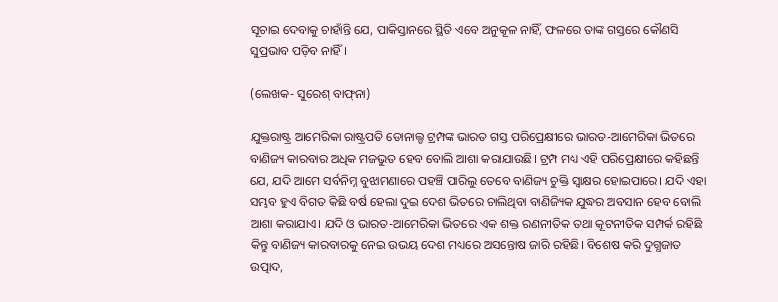ସୂଚାଇ ଦେବାକୁ ଚାହାଁନ୍ତି ଯେ, ପାକିସ୍ତାନରେ ସ୍ଥିତି ଏବେ ଅନୁକୂଳ ନାହିଁ, ଫଳରେ ତାଙ୍କ ଗସ୍ତରେ କୌଣସି ସୁପ୍ରଭାବ ପଡ଼ିବ ନାହିଁ।

(ଲେଖକ- ସୁରେଶ୍‌ ବାଫ୍‌ନା)

ଯୁକ୍ତରାଷ୍ଟ୍ର ଆମେରିକା ରାଷ୍ଟ୍ରପତି ଡୋନାଲ୍ଡ ଟ୍ରମ୍ପଙ୍କ ଭାରତ ଗସ୍ତ ପରିପ୍ରେକ୍ଷୀରେ ଭାରତ-ଆମେରିକା ଭିତରେ ବାଣିଜ୍ୟ କାରବାର ଅଧିକ ମଜଭୁତ ହେବ ବୋଲି ଆଶା କରାଯାଉଛି। ଟ୍ରମ୍ପ ମଧ୍ୟ ଏହି ପରିପ୍ରେକ୍ଷୀରେ କହିଛନ୍ତି ଯେ, ଯଦି ଆମେ ସର୍ବନିମ୍ନ ବୁଝାମଣାରେ ପହଞ୍ଚି ପାରିଲୁ ତେବେ ବାଣିଜ୍ୟ ଚୁକ୍ତି ସ୍ଵାକ୍ଷର ହୋଇପାରେ। ଯଦି ଏହା ସମ୍ଭବ ହୁଏ ବିଗତ କିଛି ବର୍ଷ ହେଲା ଦୁଇ ଦେଶ ଭିତରେ ଚାଲିଥିବା ବାଣିଜ୍ୟିକ ଯୁଦ୍ଧର ଅବସାନ ହେବ ବୋଲି ଆଶା କରାଯାଏ। ଯଦି ଓ ଭାରତ-ଆମେରିକା ଭିତରେ ଏକ ଶକ୍ତ ରଣନୀତିକ ତଥା କୂଟନୀତିକ ସମ୍ପର୍କ ରହିଛି କିନ୍ତୁ ବାଣିଜ୍ୟ କାରବାରକୁ ନେଇ ଉଭୟ ଦେଶ ମଧ୍ୟରେ ଅସନ୍ତୋଷ ଜାରି ରହିଛି। ବିଶେଷ କରି ଦୁଗ୍ଧଜାତ ଉତ୍ପାଦ,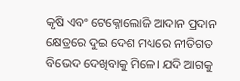କୃଷି ଏବଂ ଟେକ୍ନୋଲୋଜି ଆଦାନ ପ୍ରଦାନ କ୍ଷେତ୍ରରେ ଦୁଇ ଦେଶ ମଧ୍ୟରେ ନୀତିଗତ ବିଭେଦ ଦେଖିବାକୁ ମିଳେ। ଯଦି ଆଗକୁ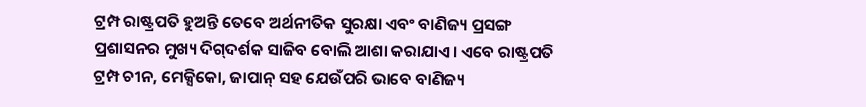ଟ୍ରମ୍ପ ରାଷ୍ଟ୍ରପତି ହୁଅନ୍ତି ତେବେ ଅର୍ଥନୀତିକ ସୁରକ୍ଷା ଏବଂ ବାଣିଜ୍ୟ ପ୍ରସଙ୍ଗ ପ୍ରଶାସନର ମୁଖ୍ୟ ଦିଗ୍‌ଦର୍ଶକ ସାଜିବ ବୋଲି ଆଶା କରାଯାଏ। ଏବେ ରାଷ୍ଟ୍ରପତି ଟ୍ରମ୍ପ ଚୀନ, ମେକ୍ସିକୋ, ଜାପାନ୍‌ ସହ ଯେଉଁପରି ଭାବେ ବାଣିଜ୍ୟ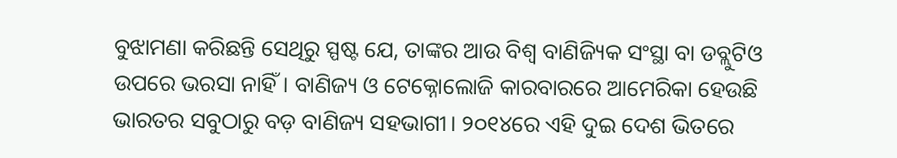ବୁଝାମଣା କରିଛନ୍ତି ସେଥିରୁ ସ୍ପଷ୍ଟ ଯେ, ତାଙ୍କର ଆଉ ବିଶ୍ଵ ବାଣିଜ୍ୟିକ ସଂସ୍ଥା ବା ଡବ୍ଲୁଟିଓ ଉପରେ ଭରସା ନାହିଁ। ବାଣିଜ୍ୟ ଓ ଟେକ୍ନୋଲୋଜି କାରବାରରେ ଆମେରିକା ହେଉଛି ଭାରତର ସବୁଠାରୁ ବଡ଼ ବାଣିଜ୍ୟ ସହଭାଗୀ। ୨୦୧୪ରେ ଏହି ଦୁଇ ଦେଶ ଭିତରେ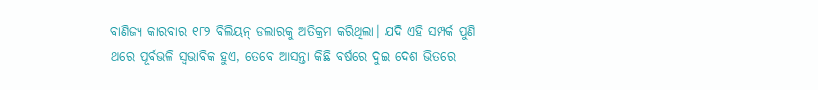ବାଣିଜ୍ୟ କାରବାର ୧୮୨ ବିଲିୟନ୍‌ ଡଲାରକୁ ଅତିକ୍ରମ କରିଥିଲା। ଯଦି ଏହି ସମ୍ପର୍କ ପୁଣି ଥରେ ପୂର୍ବଭଳି ସ୍ଵଭାବିକ ହୁଏ, ତେବେ ଆସନ୍ତା କିଛି ବର୍ଷରେ ଦୁଇ ଦେଶ ଭିତରେ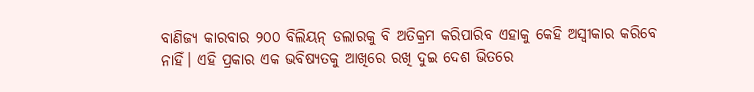ବାଣିଜ୍ୟ କାରବାର ୨୦୦ ବିଲିୟନ୍‌ ଡଲାରକୁ ବି ଅତିକ୍ରମ କରିପାରିବ ଏହାକୁ କେହି ଅସ୍ଵୀକାର କରିବେ ନାହିଁ। ଏହି ପ୍ରକାର ଏକ ଭବିଷ୍ୟତକୁ ଆଖିରେ ରଖି ଦୁଇ ଦେଶ ଭିତରେ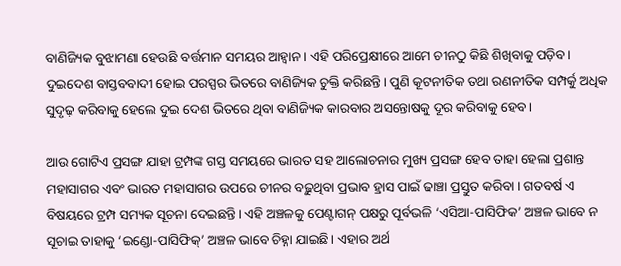ବାଣିଜ୍ୟିକ ବୁଝାମଣା ହେଉଛି ବର୍ତ୍ତମାନ ସମୟର ଆହ୍ବାନ । ଏହି ପରିପ୍ରେକ୍ଷୀରେ ଆମେ ଚୀନଠୁ କିଛି ଶିଖିବାକୁ ପଡ଼ିବ। ଦୁଇଦେଶ ବାସ୍ତବବାଦୀ ହୋଇ ପରସ୍ପର ଭିତରେ ବାଣିଜ୍ୟିକ ଚୁକ୍ତି କରିଛନ୍ତି। ପୁଣି କୂଟନୀତିକ ତଥା ରଣନୀତିକ ସମ୍ପର୍କୁ ଅଧିକ ସୁଦୃଢ଼ କରିବାକୁ ହେଲେ ଦୁଇ ଦେଶ ଭିତରେ ଥିବା ବାଣିଜ୍ୟିକ କାରବାର ଅସନ୍ତୋଷକୁ ଦୂର କରିବାକୁ ହେବ।

ଆଉ ଗୋଟିଏ ପ୍ରସଙ୍ଗ ଯାହା ଟ୍ରମ୍ପଙ୍କ ଗସ୍ତ ସମୟରେ ଭାରତ ସହ ଆଲୋଚନାର ମୁଖ୍ୟ ପ୍ରସଙ୍ଗ ହେବ ତାହା ହେଲା ପ୍ରଶାନ୍ତ ମହାସାଗର ଏବଂ ଭାରତ ମହାସାଗର ଉପରେ ଚୀନର ବଢ଼ୁଥିବା ପ୍ରଭାବ ହ୍ରାସ ପାଇଁ ଢାଞ୍ଚା ପ୍ରସ୍ତୁତ କରିବା । ଗତବର୍ଷ ଏ ବିଷୟରେ ଟ୍ରମ୍ପ ସମ୍ୟକ ସୂଚନା ଦେଇଛନ୍ତି। ଏହି ଅଞ୍ଚଳକୁ ପେଣ୍ଟାଗନ୍‌ ପକ୍ଷରୁ ପୂର୍ବଭଳି ‘ଏସିଆ-ପାସିଫିକ’ ଅଞ୍ଚଳ ଭାବେ ନ ସୂଚାଇ ତାହାକୁ ‘ଇଣ୍ଡୋ-ପାସିଫିକ୍‌’ ଅଞ୍ଚଳ ଭାବେ ଚିହ୍ନା ଯାଇଛି। ଏହାର ଅର୍ଥ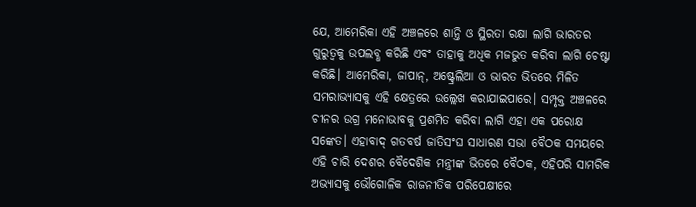ଯେ, ଆମେରିକା ଏହି ଅଞ୍ଚଳରେ ଶାନ୍ତି ଓ ସ୍ଥିରତା ରକ୍ଷା ଲାଗି ଭାରତର ଗୁରୁତ୍ଵକୁ ଉପଲବ୍ଧ କରିଛି ଏବଂ ତାହାକୁ ଅଧିକ ମଜଭୁତ କରିବା ଲାଗି ଚେଷ୍ଟା କରିଛି। ଆମେରିକା, ଜାପାନ୍‌, ଅଷ୍ଟ୍ରେଲିଆ ଓ ଭାରତ ଭିତରେ ମିଳିତ ସମରାଭ୍ୟାସକୁ ଏହି କ୍ଷେତ୍ରରେ ଉଲ୍ଲେଖ କରାଯାଇପାରେ। ସମ୍ପୃକ୍ତ ଅଞ୍ଚଳରେ ଚୀନର ଉଗ୍ର ମନୋଭାବକୁ ପ୍ରଶମିତ କରିବା ଲାଗି ଏହା ଏକ ପରୋକ୍ଷ ସଙ୍କେତ। ଏହାବାଦ୍‌ ଗତବର୍ଷ ଜାତିସଂଘ ସାଧାରଣ ସଭା ବୈଠକ ସମୟରେ ଏହି ଚାରି ଦେଶର ବୈଦେଶିକ ମନ୍ତ୍ରୀଙ୍କ ଭିତରେ ବୈଠକ, ଏହିପରି ସାମରିକ ଅଭ୍ୟାସକୁ ଭୌଗୋଳିକ ରାଜନୀତିକ ପରିପେକ୍ଷୀରେ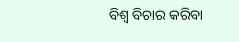ବିଶ୍ଵ ବିଚାର କରିବା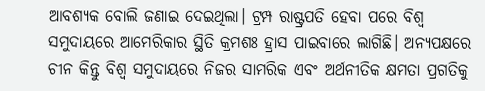ଆବଶ୍ୟକ ବୋଲି ଜଣାଇ ଦେଇଥିଲା। ଟ୍ରମ୍ପ ରାଷ୍ଟ୍ରପତି ହେବା ପରେ ବିଶ୍ଵ ସମୁଦାୟରେ ଆମେରିକାର ସ୍ଥିତି କ୍ରମଶଃ ହ୍ରାସ ପାଇବାରେ ଲାଗିଛି। ଅନ୍ୟପକ୍ଷରେ ଚୀନ କିନ୍ତୁ ବିଶ୍ଵ ସମୁଦାୟରେ ନିଜର ସାମରିକ ଏବଂ ଅର୍ଥନୀତିକ କ୍ଷମତା ପ୍ରଗତିକୁ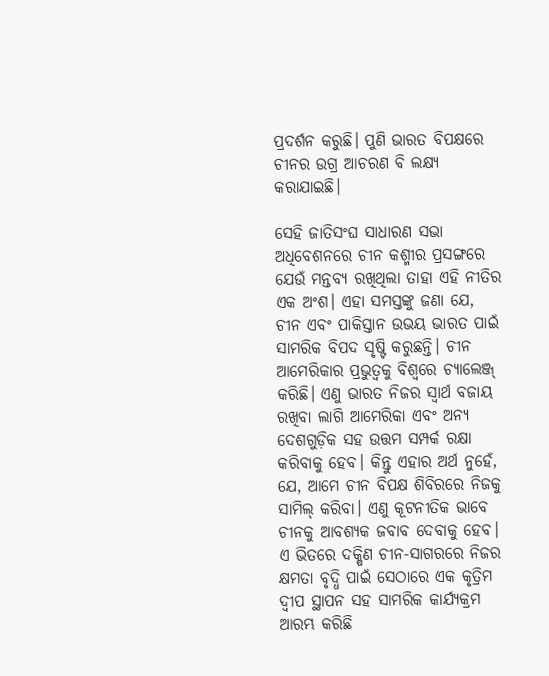ପ୍ରଦର୍ଶନ କରୁଛି। ପୁଣି ଭାରତ ବିପକ୍ଷରେ ଚୀନର ଉଗ୍ର ଆଚରଣ ବି ଲକ୍ଷ୍ୟ କରାଯାଇଛି।

ସେହି ଜାତିସଂଘ ସାଧାରଣ ସଭା ଅଧିବେଶନରେ ଚୀନ କଶ୍ମୀର ପ୍ରସଙ୍ଗରେ ଯେଉଁ ମନ୍ତବ୍ୟ ରଖିଥିଲା ତାହା ଏହି ନୀତିର ଏକ ଅଂଶ। ଏହା ସମସ୍ତଙ୍କୁ ଜଣା ଯେ, ଚୀନ ଏବଂ ପାକିସ୍ତାନ ଉଭୟ ଭାରତ ପାଇଁ ସାମରିକ ବିପଦ ସୃଷ୍ଟି କରୁଛନ୍ତି। ଚୀନ ଆମେରିକାର ପ୍ରଭୁତ୍ଵକୁ ବିଶ୍ଵରେ ଚ୍ୟାଲେଞ୍ଜ୍‌ କରିଛି। ଏଣୁ ଭାରତ ନିଜର ସ୍ଵାର୍ଥ ବଜାୟ ରଖିବା ଲାଗି ଆମେରିକା ଏବଂ ଅନ୍ୟ ଦେଶଗୁଡ଼ିକ ସହ ଉତ୍ତମ ସମ୍ପର୍କ ରକ୍ଷା କରିବାକୁ ହେବ। କିନ୍ତୁ ଏହାର ଅର୍ଥ ନୁହେଁ, ଯେ, ଆମେ ଚୀନ ବିପକ୍ଷ ଶିବିରରେ ନିଜକୁ ସାମିଲ୍‌ କରିବା। ଏଣୁ କୂଟନୀତିକ ଭାବେ ଚୀନକୁ ଆବଶ୍ୟକ ଜବାବ ଦେବାକୁ ହେବ। ଏ ଭିତରେ ଦକ୍ଷିଣ ଚୀନ-ସାଗରରେ ନିଜର କ୍ଷମତା ବୃଦ୍ଧି ପାଇଁ ସେଠାରେ ଏକ କୃତ୍ରିମ ଦ୍ଵୀପ ସ୍ଥାପନ ସହ ସାମରିକ କାର୍ଯ୍ୟକ୍ରମ ଆରମ୍ଭ କରିଛି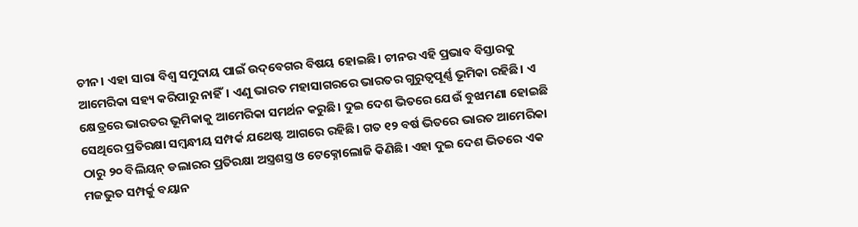ଚୀନ। ଏହା ସାରା ବିଶ୍ଵ ସମୁଦାୟ ପାଇଁ ଉଦ୍‌ବେଗର ବିଷୟ ହୋଇଛି। ଚୀନର ଏହି ପ୍ରଭାବ ବିସ୍ତାରକୁ ଆମେରିକା ସହ୍ୟ କରିପାରୁ ନାହିଁ। ଏଣୁ ଭାରତ ମହାସାଗରରେ ଭାରତର ଗୁରୁତ୍ଵପୂର୍ଣ୍ଣ ଭୂମିକା ରହିଛି। ଏ କ୍ଷେତ୍ରରେ ଭାରତର ଭୂମିକାକୁ ଆମେରିକା ସମର୍ଥନ କରୁଛି। ଦୁଇ ଦେଶ ଭିତରେ ଯେଉଁ ବୁଝାମଣା ହୋଇଛି ସେଥିରେ ପ୍ରତିରକ୍ଷା ସମ୍ବନ୍ଧୀୟ ସମ୍ପର୍କ ଯଥେଷ୍ଟ ଆଗରେ ରହିଛି। ଗତ ୧୨ ବର୍ଷ ଭିତରେ ଭାରତ ଆମେରିକା ଠାରୁ ୨୦ ବିଲିୟନ୍‌ ଡଲାରର ପ୍ରତିରକ୍ଷା ଅସ୍ତ୍ରଶସ୍ତ୍ର ଓ ଟେକ୍ନୋଲୋଜି କିଣିଛି। ଏହା ଦୁଇ ଦେଶ ଭିତରେ ଏକ ମଜଭୁତ ସମ୍ପର୍କୁ ବୟାନ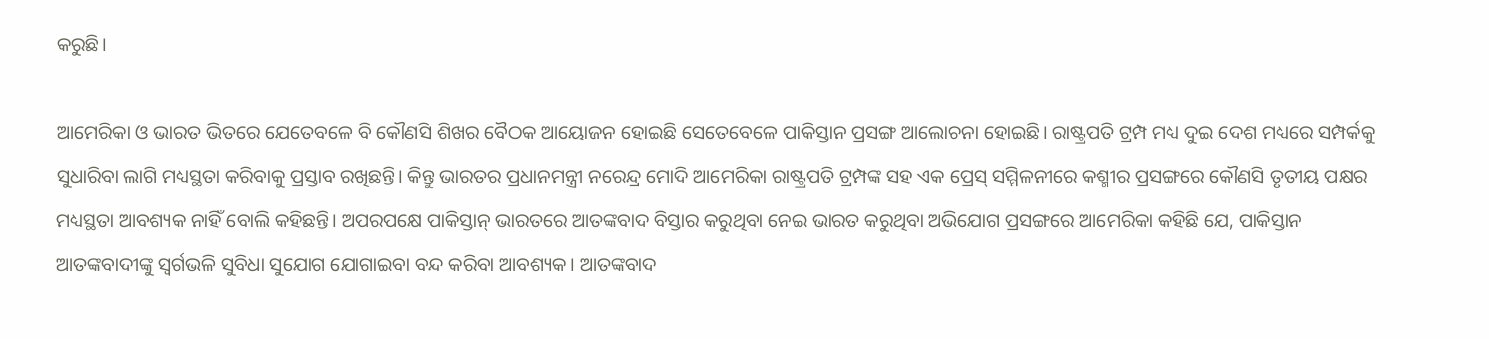କରୁଛି।

ଆମେରିକା ଓ ଭାରତ ଭିତରେ ଯେତେବଳେ ବି କୌଣସି ଶିଖର ବୈଠକ ଆୟୋଜନ ହୋଇଛି ସେତେବେଳେ ପାକିସ୍ତାନ ପ୍ରସଙ୍ଗ ଆଲୋଚନା ହୋଇଛି। ରାଷ୍ଟ୍ରପତି ଟ୍ରମ୍ପ ମଧ୍ୟ ଦୁଇ ଦେଶ ମଧ୍ୟରେ ସମ୍ପର୍କକୁ ସୁଧାରିବା ଲାଗି ମଧ୍ୟସ୍ଥତା କରିବାକୁ ପ୍ରସ୍ତାବ ରଖିଛନ୍ତି। କିନ୍ତୁ ଭାରତର ପ୍ରଧାନମନ୍ତ୍ରୀ ନରେନ୍ଦ୍ର ମୋଦି ଆମେରିକା ରାଷ୍ଟ୍ରପତି ଟ୍ରମ୍ପଙ୍କ ସହ ଏକ ପ୍ରେସ୍‌ ସମ୍ମିଳନୀରେ କଶ୍ମୀର ପ୍ରସଙ୍ଗରେ କୌଣସି ତୃତୀୟ ପକ୍ଷର ମଧ୍ୟସ୍ଥତା ଆବଶ୍ୟକ ନାହିଁ ବୋଲି କହିଛନ୍ତି। ଅପରପକ୍ଷେ ପାକିସ୍ତାନ୍‌ ଭାରତରେ ଆତଙ୍କବାଦ ବିସ୍ତାର କରୁଥିବା ନେଇ ଭାରତ କରୁଥିବା ଅଭିଯୋଗ ପ୍ରସଙ୍ଗରେ ଆମେରିକା କହିଛି ଯେ, ପାକିସ୍ତାନ ଆତଙ୍କବାଦୀଙ୍କୁ ସ୍ଵର୍ଗଭଳି ସୁବିଧା ସୁଯୋଗ ଯୋଗାଇବା ବନ୍ଦ କରିବା ଆବଶ୍ୟକ। ଆତଙ୍କବାଦ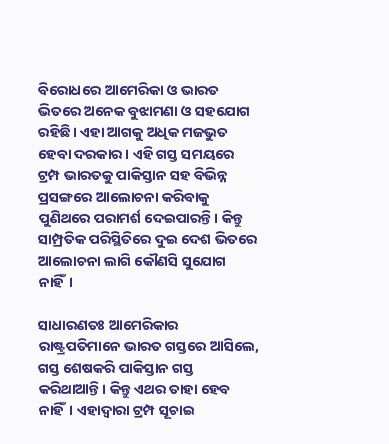ବିରୋଧରେ ଆମେରିକା ଓ ଭାରତ ଭିତରେ ଅନେକ ବୁଝାମଣା ଓ ସହଯୋଗ ରହିଛି। ଏହା ଆଗକୁ ଅଧିକ ମଜଭୁତ ହେବା ଦରକାର। ଏହି ଗସ୍ତ ସମୟରେ ଟ୍ରମ୍ପ ଭାରତକୁ ପାକିସ୍ତାନ ସହ ବିଭିନ୍ନ ପ୍ରସଙ୍ଗରେ ଆଲୋଚନା କରିବାକୁ ପୁଣିଥରେ ପରାମର୍ଶ ଦେଇପାରନ୍ତି। କିନ୍ତୁ ସାମ୍ପ୍ରତିକ ପରିସ୍ଥିତିରେ ଦୁଇ ଦେଶ ଭିତରେ ଆଲୋଚନା ଲାଗି କୌଣସି ସୁଯୋଗ ନାହିଁ।

ସାଧାରଣତଃ ଆମେରିକାର ରାଷ୍ଟ୍ରପତିମାନେ ଭାରତ ଗସ୍ତରେ ଆସିଲେ, ଗସ୍ତ ଶେଷକରି ପାକିସ୍ତାନ ଗସ୍ତ କରିଥାଆନ୍ତି। କିନ୍ତୁ ଏଥର ତାହା ହେବ ନାହିଁ। ଏହାଦ୍ଵାରା ଟ୍ରମ୍ପ ସୂଚାଇ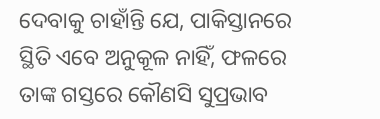ଦେବାକୁ ଚାହାଁନ୍ତି ଯେ, ପାକିସ୍ତାନରେ ସ୍ଥିତି ଏବେ ଅନୁକୂଳ ନାହିଁ, ଫଳରେ ତାଙ୍କ ଗସ୍ତରେ କୌଣସି ସୁପ୍ରଭାବ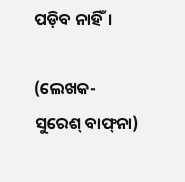ପଡ଼ିବ ନାହିଁ।

(ଲେଖକ- ସୁରେଶ୍‌ ବାଫ୍‌ନା)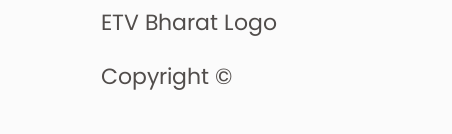ETV Bharat Logo

Copyright ©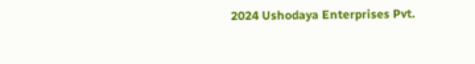2024 Ushodaya Enterprises Pvt.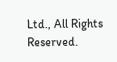Ltd., All Rights Reserved.